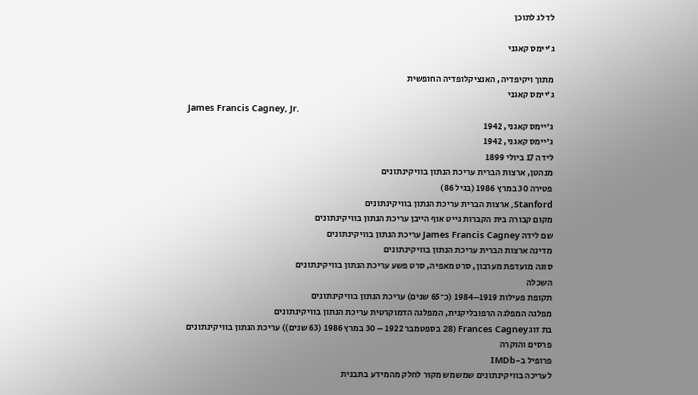לדלג לתוכן

ג'יימס קאגני

מתוך ויקיפדיה, האנציקלופדיה החופשית
ג'יימס קאגני
James Francis Cagney, Jr.
ג'יימס קאגני, 1942
ג'יימס קאגני, 1942
לידה 17 ביולי 1899
מנהטן, ארצות הברית עריכת הנתון בוויקינתונים
פטירה 30 במרץ 1986 (בגיל 86)
Stanford, ארצות הברית עריכת הנתון בוויקינתונים
מקום קבורה בית הקברות גייט אוף הייבן עריכת הנתון בוויקינתונים
שם לידה James Francis Cagney עריכת הנתון בוויקינתונים
מדינה ארצות הברית עריכת הנתון בוויקינתונים
סוגה מועדפת מערבון, סרט מאפיה, סרט פשע עריכת הנתון בוויקינתונים
השכלה
תקופת פעילות 1919–1984 (כ־65 שנים) עריכת הנתון בוויקינתונים
מפלגה המפלגה הרפובליקנית, המפלגה הדמוקרטית עריכת הנתון בוויקינתונים
בת זוג Frances Cagney (28 בספטמבר 1922 – 30 במרץ 1986 (63 שנים)) עריכת הנתון בוויקינתונים
פרסים והוקרה
פרופיל ב-IMDb
לעריכה בוויקינתונים שמשמש מקור לחלק מהמידע בתבנית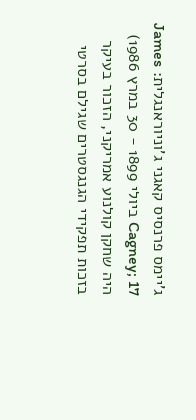ג'יימס פרנסיס קאגני ג'וניוראנגלית: James Cagney; 17 ביולי 1899 - 30 במרץ 1986) היה שחקן קולנוע אמריקני, הזכור בעיקר בזכות תפקידי הגנגסטרים שגילם בסרטי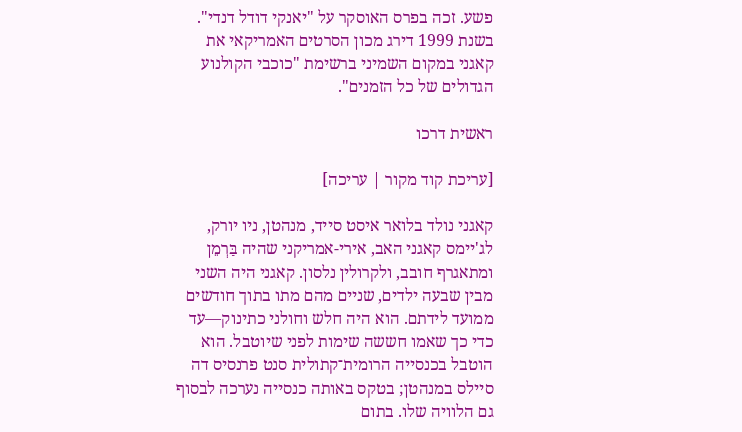פשע. זכה בפרס האוסקר על "יאנקי דודל דנדי". בשנת 1999 דירג מכון הסרטים האמריקאי את קאגני במקום השמיני ברשימת "כוכבי הקולנוע הגדולים של כל הזמנים".

ראשית דרכו

[עריכת קוד מקור | עריכה]

קאגני נולד בלואר איסט סייד, מנהטן, ניו יורק, לג'יימס קאגני האב, אירי-אמריקני שהיה בַּרְמֵן ומתאגרף חובב, ולקרולין נלסון. קאגני היה השני מבין שבעה ילדים, שניים מהם מתו בתוך חודשים ממועד לידתם. הוא היה חלש וחולני כתינוק—עד כדי כך שאמו חששה שימות לפני שיוטבל. הוא הוטבל בכנסייה הרומית־קתולית סנט פרנסיס דה סיילס במנהטן; בטקס באותה כנסייה נערכה לבסוף גם הלוויה שלו. בתום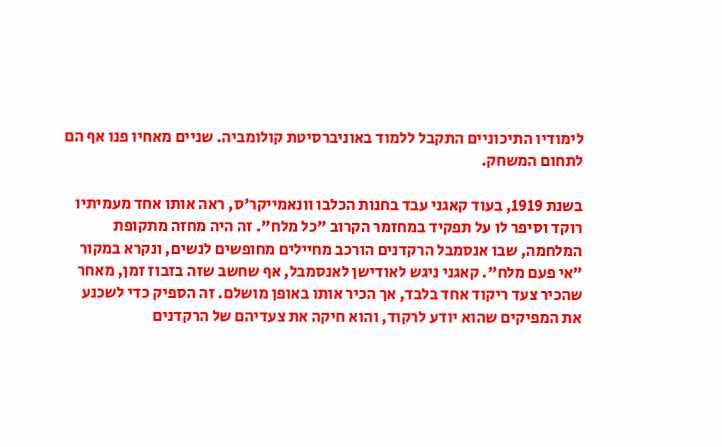לימודיו התיכוניים התקבל ללמוד באוניברסיטת קולומביה. שניים מאחיו פנו אף הם לתחום המשחק.

בשנת 1919, בעוד קאגני עבד בחנות הכלבו וונאמייקר'ס, ראה אותו אחד מעמיתיו רוקד וסיפר לו על תפקיד במחזמר הקרוב "כל מלח". זה היה מחזה מתקופת המלחמה, שבו אנסמבל הרקדנים הורכב מחיילים מחופשים לנשים, ונקרא במקור "אי פעם מלח". קאגני ניגש לאודישן לאנסמבל, אף שחשב שזה בזבוז זמן, מאחר שהכיר צעד ריקוד אחד בלבד, אך הכיר אותו באופן מושלם. זה הספיק כדי לשכנע את המפיקים שהוא יודע לרקוד, והוא חיקה את צעדיהם של הרקדנים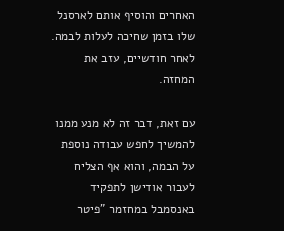האחרים והוסיף אותם לארסנל שלו בזמן שחיכה לעלות לבמה. לאחר חודשיים, עזב את המחזה.

עם זאת, דבר זה לא מנע ממנו להמשיך לחפש עבודה נוספת על הבמה, והוא אף הצליח לעבור אודישן לתפקיד באנסמבל במחזמר "פיטר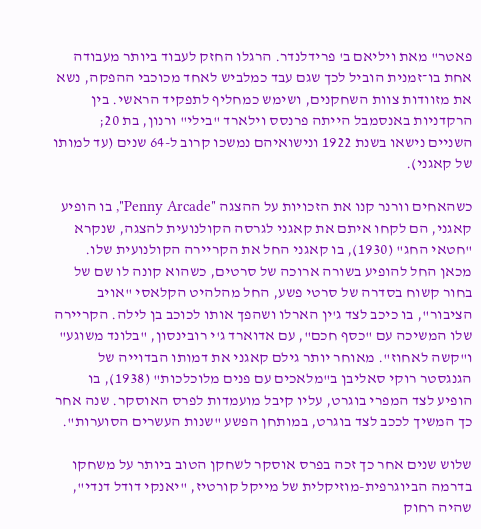פאטר" מאת ויליאם ב' פרידלנדר. הרגלו החזק לעבוד ביותר מעבודה אחת בו־זמנית הוביל לכך שגם עבד כמלביש לאחד מכוכבי ההפקה, נשא את מזוודות צוות השחקנים, ושימש כמחליף לתפקיד הראשי. בין הרקדניות באנסמבל הייתה פרנסס וילארד "בילי" ורנון, בת 20; השניים נישאו בשנת 1922 ונישואיהם נמשכו קרוב ל-64 שנים (עד למותו של קאגני).

כשהאחים וורנר קנו את הזכויות על ההצגה "Penny Arcade", בו הופיע קאגני, הם לקחו איתם את קאגני לגרסה הקולנועית להצגה, שנקרא "חטאי החג" (1930), בו קאגני החל את הקריירה הקולנועית שלו. מכאן החל להופיע בשורה ארוכה של סרטים, כשהוא קונה לו שם של בחור קשוח בסדרה של סרטי פשע, החל מהלהיט הקלאסי "אויב הציבור", בו כיכב לצד ג'ין הארלו ושהפך אותו לכוכב בן לילה. הקריירה שלו המשיכה עם "כסף חכם", עם אדוארד ג'י רובינסון, "בלונד משוגע" ו"קשה לאחוז". מאוחר יותר גילם קאגני את דמותו הבדוייה של הגנגסטר רוקי סאליבן ב"מלאכים עם פנים מלוכלכות" (1938), בו הופיע לצד המפרי בוגרט, עליו קיבל מועמדות לפרס האוסקר. שנה אחר כך המשיך לככב לצד בוגרט, במותחן הפשע "שנות העשרים הסוערות".

שלוש שנים אחר כך זכה בפרס אוסקר לשחקן הטוב ביותר על משחקו בדרמה הביוגרפית-מוזיקלית של מייקל קורטיז, "יאנקי דודל דנדי", שהיה רחוק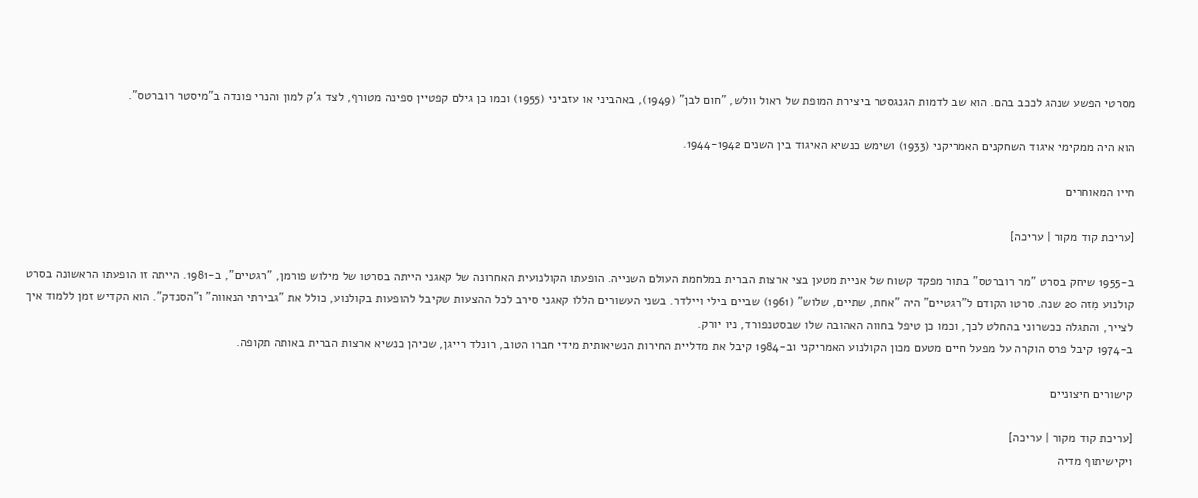מסרטי הפשע שנהג לככב בהם. הוא שב לדמות הגנגסטר ביצירת המופת של ראול וולש, "חום לבן" (1949), באהביני או עזביני (1955) וכמו כן גילם קפטיין ספינה מטורף, לצד ג'ק למון והנרי פונדה ב"מיסטר רוברטס".

הוא היה ממקימי איגוד השחקנים האמריקני (1933) ושימש כנשיא האיגוד בין השנים 1944-1942.

חייו המאוחרים

[עריכת קוד מקור | עריכה]

ב-1955 שיחק בסרט "מר רוברטס" בתור מפקד קשוח של אניית מטען בצי ארצות הברית במלחמת העולם השנייה. הופעתו הקולנועית האחרונה של קאגני הייתה בסרטו של מילוש פורמן, "רגטיים", ב-1981. הייתה זו הופעתו הראשונה בסרט קולנוע מִזה 20 שנה. סרטו הקודם ל"רגטיים" היה "אחת, שתיים, שלוש" (1961) שביים בילי ויילדר. בשני העשורים הללו קאגני סירב לכל ההצעות שקיבל להופעות בקולנוע, כולל את "גבירתי הנאווה" ו"הסנדק". הוא הקדיש זמן ללמוד איך לצייר, והתגלה ככשרוני בהחלט לכך, וכמו כן טיפל בחווה האהובה שלו שבסטנפורד, ניו יורק.
ב-1974 קיבל פרס הוקרה על מפעל חיים מטעם מכון הקולנוע האמריקני וב-1984 קיבל את מדליית החירות הנשיאותית מידי חברו הטוב, רונלד רייגן, שכיהן כנשיא ארצות הברית באותה תקופה.

קישורים חיצוניים

[עריכת קוד מקור | עריכה]
ויקישיתוף מדיה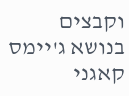וקבצים בנושא ג'יימס קאגני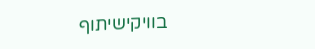בוויקישיתוף